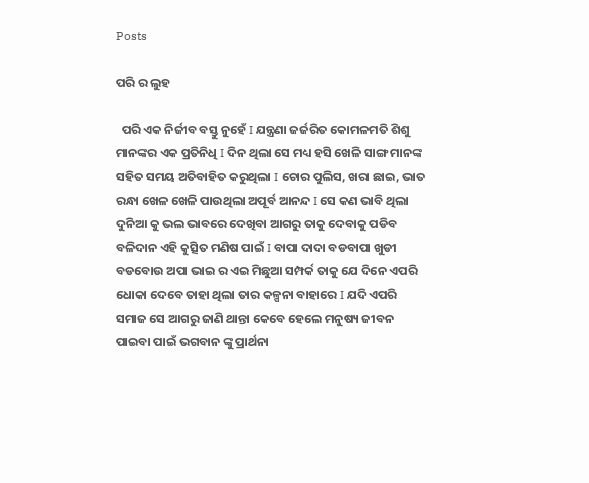Posts

ପରି ର ଲୁହ

  ପରି ଏକ ନିର୍ଜୀବ ବସ୍ତୁ ନୁହେଁ I ଯନ୍ତ୍ରଣା ଜର୍ଜରିତ କୋମଳମତି ଶିଶୁ ମାନଙ୍କର ଏକ ପ୍ରତିନିଧି I ଦିନ ଥିଲା ସେ ମଧ୍ୟ ହସି ଖେଳି ସାଙ୍ଗ ମାନଙ୍କ ସହିତ ସମୟ ଅତିବାହିତ କରୁଥିଲା I ଚୋର ପୁଲିସ, ଖରା ଛାଇ, ଭାତ ରନ୍ଧା ଖେଳ ଖେଳି ପାଉଥିଲା ଅପୂର୍ବ ଆନନ୍ଦ I ସେ କଣ ଭାବି ଥିଲା ଦୁନିଆ କୁ ଭଲ ଭାବରେ ଦେଖିବା ଆଗରୁ ତାକୁ ଦେବାକୁ ପଡିବ ବଳିଦାନ ଏହି କୁତ୍ସିତ ମଣିଷ ପାଇଁ I ବାପା ଦାଦା ବଡବାପା ଖୁଡୀ ବଡବୋଉ ଅପା ଭାଇ ର ଏଇ ମିଛୁଆ ସମ୍ପର୍କ ତାକୁ ଯେ ଦିନେ ଏପରି ଧୋକା ଦେବେ ତାହା ଥିଲା ତାର କଳ୍ପନା ବାହାରେ I ଯଦି ଏପରି ସମାଜ ସେ ଆଗରୁ ଜାଣି ଥାନ୍ତା କେବେ ହେଲେ ମନୁଷ୍ୟ ଜୀବନ ପାଇବା ପାଇଁ ଭଗବାନ ଙ୍କୁ ପ୍ରାର୍ଥନା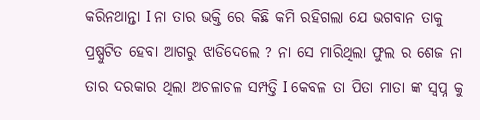କରିନଥାନ୍ତା I ନା ତାର ଭକ୍ତି ରେ କିଛି କମି ରହିଗଲା ଯେ ଭଗବାନ ତାକୁ ପ୍ରଷ୍ପୁଟିତ ହେବା ଆଗରୁ ଝାଡିଦେଲେ ? ନା ସେ ମାରିଥିଲା ଫୁଲ ର ଶେଜ ନା ତାର ଦରକାର ଥିଲା ଅଚଳାଚଳ ସମ୍ପତ୍ତି I କେବଳ ତା ପିତା ମାତା ଙ୍କ ସ୍ଵପ୍ନ କୁ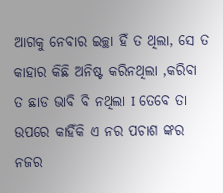ଆଗକୁ ନେବାର ଇଚ୍ଛା ହିଁ ତ ଥିଲା, ସେ ତ କାହାର କିଛି ଅନିଷ୍ଟ କରିନଥିଲା ,କରିବା ତ ଛାଡ ଭାବି ବି ନଥିଲା I ତେବେ ତା ଉପରେ କାହିଁକି ଏ ନର ପଚାଶ ଙ୍କର ନଜର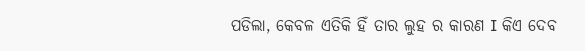ପଡିଲା, କେବଳ ଏତିକି ହିଁ ତାର ଲୁହ ର କାରଣ I କିଏ ଦେବ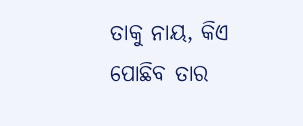ତାକୁ ନାୟ, କିଏ ପୋଛିବ ତାର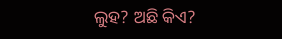ଲୁହ? ଅଛି କିଏ?